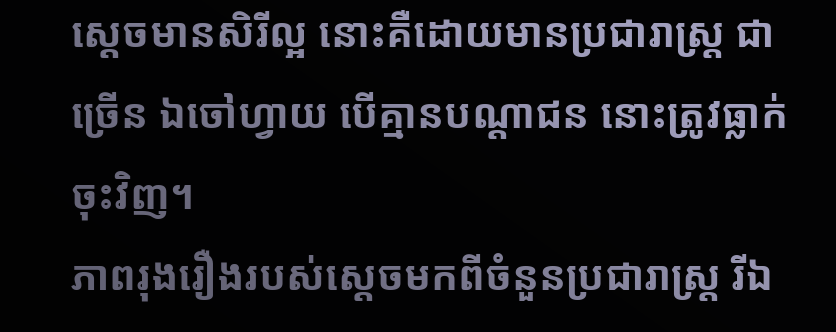ស្តេចមានសិរីល្អ នោះគឺដោយមានប្រជារាស្ត្រ ជាច្រើន ឯចៅហ្វាយ បើគ្មានបណ្ដាជន នោះត្រូវធ្លាក់ចុះវិញ។
ភាពរុងរឿងរបស់ស្ដេចមកពីចំនួនប្រជារាស្ត្រ រីឯ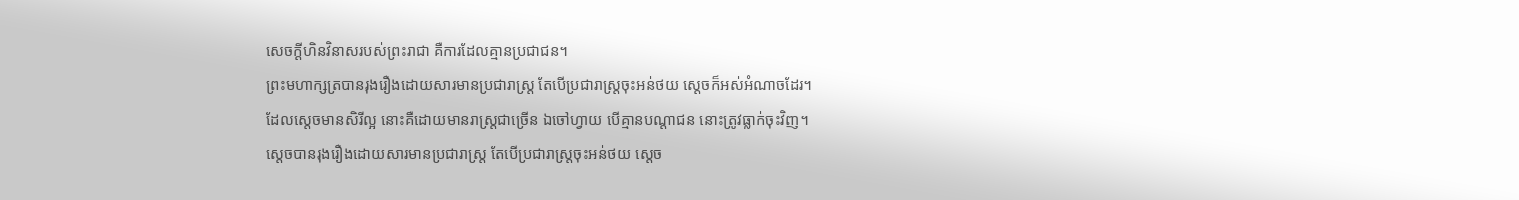សេចក្ដីហិនវិនាសរបស់ព្រះរាជា គឺការដែលគ្មានប្រជាជន។
ព្រះមហាក្សត្របានរុងរឿងដោយសារមានប្រជារាស្ត្រ តែបើប្រជារាស្ត្រចុះអន់ថយ ស្ដេចក៏អស់អំណាចដែរ។
ដែលស្តេចមានសិរីល្អ នោះគឺដោយមានរាស្ត្រជាច្រើន ឯចៅហ្វាយ បើគ្មានបណ្តាជន នោះត្រូវធ្លាក់ចុះវិញ។
ស្តេចបានរុងរឿងដោយសារមានប្រជារាស្ត្រ តែបើប្រជារាស្ត្រចុះអន់ថយ ស្ដេច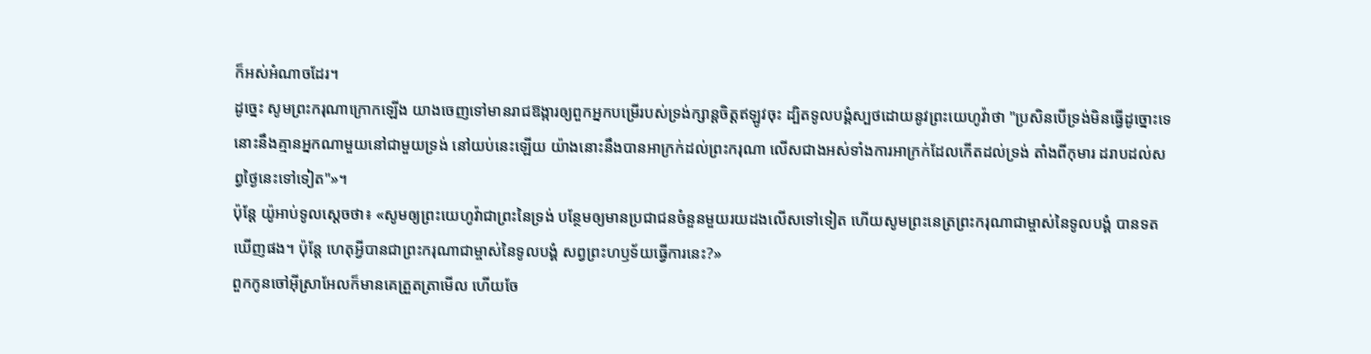ក៏អស់អំណាចដែរ។
ដូច្នេះ សូមព្រះករុណាក្រោកឡើង យាងចេញទៅមានរាជឱង្ការឲ្យពួកអ្នកបម្រើរបស់ទ្រង់ក្សាន្តចិត្តឥឡូវចុះ ដ្បិតទូលបង្គំស្បថដោយនូវព្រះយេហូវ៉ាថា "ប្រសិនបើទ្រង់មិនធ្វើដូច្នោះទេ នោះនឹងគ្មានអ្នកណាមួយនៅជាមួយទ្រង់ នៅយប់នេះឡើយ យ៉ាងនោះនឹងបានអាក្រក់ដល់ព្រះករុណា លើសជាងអស់ទាំងការអាក្រក់ដែលកើតដល់ទ្រង់ តាំងពីកុមារ ដរាបដល់សព្វថ្ងៃនេះទៅទៀត"»។
ប៉ុន្តែ យ៉ូអាប់ទូលស្ដេចថា៖ «សូមឲ្យព្រះយេហូវ៉ាជាព្រះនៃទ្រង់ បន្ថែមឲ្យមានប្រជាជនចំនួនមួយរយដងលើសទៅទៀត ហើយសូមព្រះនេត្រព្រះករុណាជាម្ចាស់នៃទូលបង្គំ បានទតឃើញផង។ ប៉ុន្តែ ហេតុអ្វីបានជាព្រះករុណាជាម្ចាស់នៃទូលបង្គំ សព្វព្រះហឫទ័យធ្វើការនេះ?»
ពួកកូនចៅអ៊ីស្រាអែលក៏មានគេត្រួតត្រាមើល ហើយចែ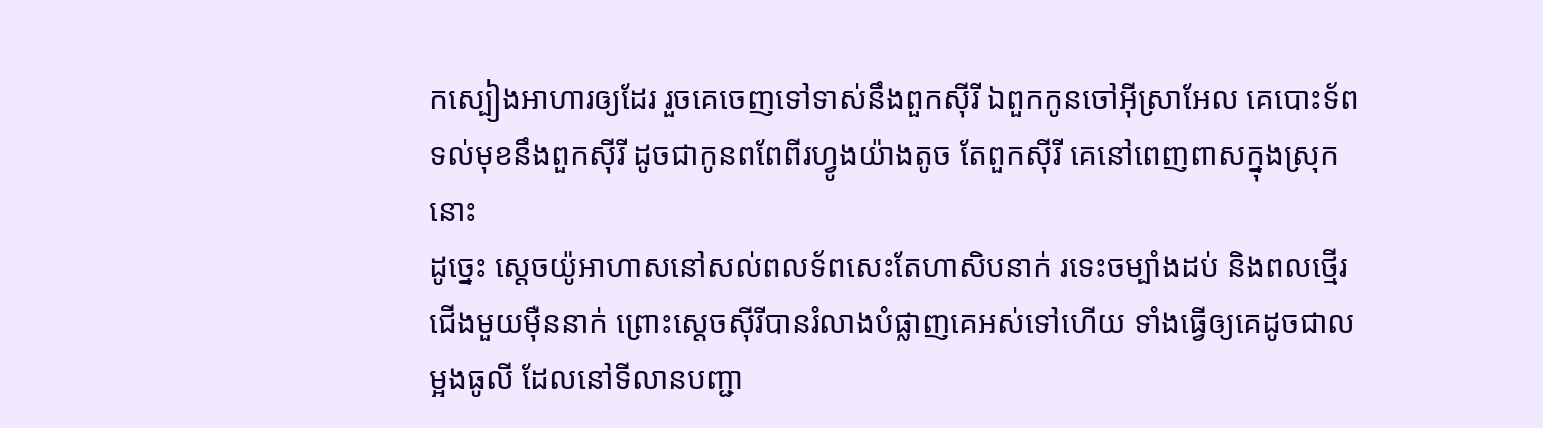កស្បៀងអាហារឲ្យដែរ រួចគេចេញទៅទាស់នឹងពួកស៊ីរី ឯពួកកូនចៅអ៊ីស្រាអែល គេបោះទ័ពទល់មុខនឹងពួកស៊ីរី ដូចជាកូនពពែពីរហ្វូងយ៉ាងតូច តែពួកស៊ីរី គេនៅពេញពាសក្នុងស្រុកនោះ
ដូច្នេះ ស្ដេចយ៉ូអាហាសនៅសល់ពលទ័ពសេះតែហាសិបនាក់ រទេះចម្បាំងដប់ និងពលថ្មើរជើងមួយម៉ឺននាក់ ព្រោះស្ដេចស៊ីរីបានរំលាងបំផ្លាញគេអស់ទៅហើយ ទាំងធ្វើឲ្យគេដូចជាលម្អងធូលី ដែលនៅទីលានបញ្ជា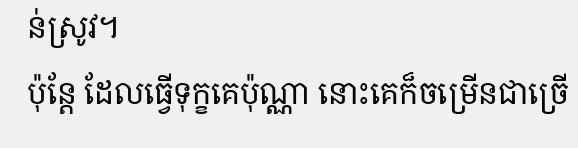ន់ស្រូវ។
ប៉ុន្តែ ដែលធ្វើទុក្ខគេប៉ុណ្ណា នោះគេក៏ចម្រើនជាច្រើ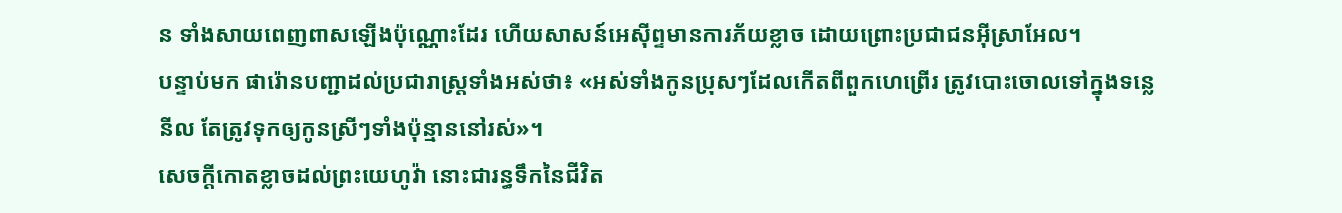ន ទាំងសាយពេញពាសឡើងប៉ុណ្ណោះដែរ ហើយសាសន៍អេស៊ីព្ទមានការភ័យខ្លាច ដោយព្រោះប្រជាជនអ៊ីស្រាអែល។
បន្ទាប់មក ផារ៉ោនបញ្ជាដល់ប្រជារាស្ត្រទាំងអស់ថា៖ «អស់ទាំងកូនប្រុសៗដែលកើតពីពួកហេព្រើរ ត្រូវបោះចោលទៅក្នុងទន្លេនីល តែត្រូវទុកឲ្យកូនស្រីៗទាំងប៉ុន្មាននៅរស់»។
សេចក្ដីកោតខ្លាចដល់ព្រះយេហូវ៉ា នោះជារន្ធទឹកនៃជីវិត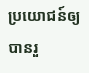ប្រយោជន៍ឲ្យបានរួ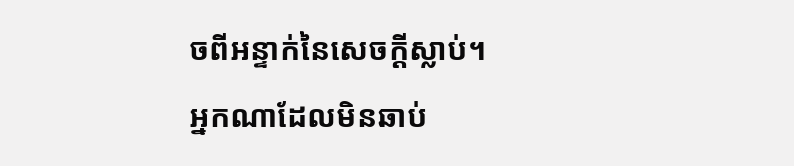ចពីអន្ទាក់នៃសេចក្ដីស្លាប់។
អ្នកណាដែលមិនឆាប់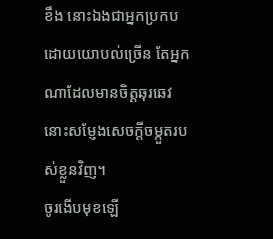ខឹង នោះឯងជាអ្នកប្រកបដោយយោបល់ច្រើន តែអ្នកណាដែលមានចិត្តឆុរឆេវ នោះសម្ញែងសេចក្ដីចម្កួតរបស់ខ្លួនវិញ។
ចូរងើបមុខឡើ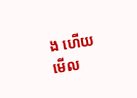ង ហើយមើល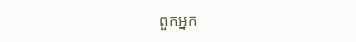ពួកអ្នក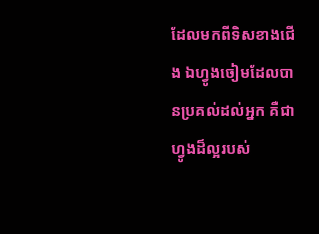ដែលមកពីទិសខាងជើង ឯហ្វូងចៀមដែលបានប្រគល់ដល់អ្នក គឺជាហ្វូងដ៏ល្អរបស់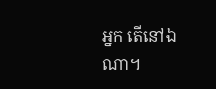អ្នក តើនៅឯណា។